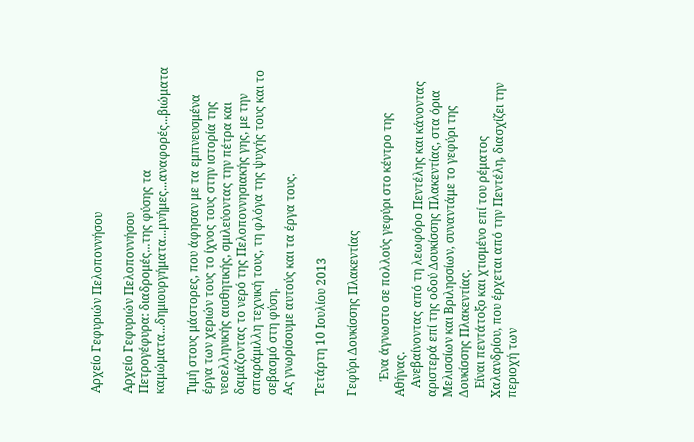Αρχείο Γεφυριών Πελοποννήσου

Αρχείο Γεφυριών Πελοποννήσου
Πετρογέφυρα: διαδρομές...της φύσης τα καμώματα...δημιουργήματα...μνήμες...αναφορές...βιώματα

Τιμή στους μάστορες, που άφησαν με τα εμπνευσμένα έργα των χεριών τους το ίχνος τους στην ιστορία της νεοελληνικής αισθητικής, σμιλεύοντας την πέτρα και δαμάζοντας το νερό της Πελοποννησιακής γης, με την απαράμιλλη τεχνική τους, τη φλόγα της ψυχής τους και το σεβασμό στη φύση.
Ας γνωρίσουμε αυτούς και τα έργα τους.

Τετάρτη 10 Ιουλίου 2013

Γεφύρι Δουκίσσης Πλακεντίας

     Ένα άγνωστο σε πολλούς γεφύρι στο κέντρο της Αθήνας.
   Ανεβαίνοντας από τη λεωφόρο Πεντέλης και κάνοντας αριστερά επί της οδού Δουκίσσης Πλακεντίας, στα όρια Μελισσίων και Βριλησσίων, συναντάμε το γεφύρι της Δουκίσσης Πλακεντίας.
   Είναι πεντάτοξο και χτισμένο επί του ρέματος Χαλανδρίου, που έρχεται από την Πεντέλη, διασχίζει την περιοχή των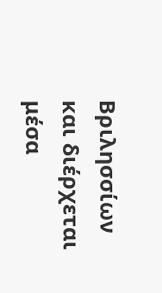Βριλησσίων και διέρχεται μέσα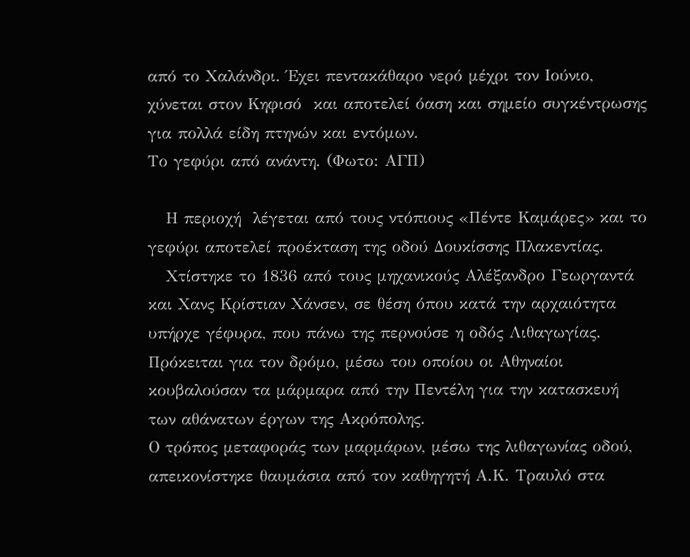από το Χαλάνδρι. Έχει πεντακάθαρο νερό μέχρι τον Ιούνιο, χύνεται στον Κηφισό  και αποτελεί όαση και σημείο συγκέντρωσης για πολλά είδη πτηνών και εντόμων.
Το γεφύρι από ανάντη. (Φωτο: ΑΓΠ)

   Η περιοχή  λέγεται από τους ντόπιους «Πέντε Καμάρες» και το γεφύρι αποτελεί προέκταση της οδού Δουκίσσης Πλακεντίας.
   Χτίστηκε το 1836 από τους μηχανικούς Αλέξανδρο Γεωργαντά και Χανς Κρίστιαν Χάνσεν, σε θέση όπου κατά την αρχαιότητα υπήρχε γέφυρα, που πάνω της περνούσε η οδός Λιθαγωγίας. Πρόκειται για τον δρόμο, μέσω του οποίου οι Αθηναίοι κουβαλούσαν τα μάρμαρα από την Πεντέλη για την κατασκευή των αθάνατων έργων της Ακρόπολης.
Ο τρόπος μεταφοράς των μαρμάρων, μέσω της λιθαγωνίας οδού, απεικονίστηκε θαυμάσια από τον καθηγητή Α.Κ. Τραυλό στα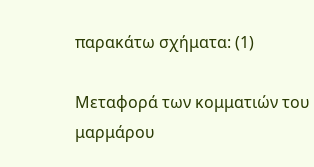παρακάτω σχήματα: (1)

Μεταφορά των κομματιών του μαρμάρου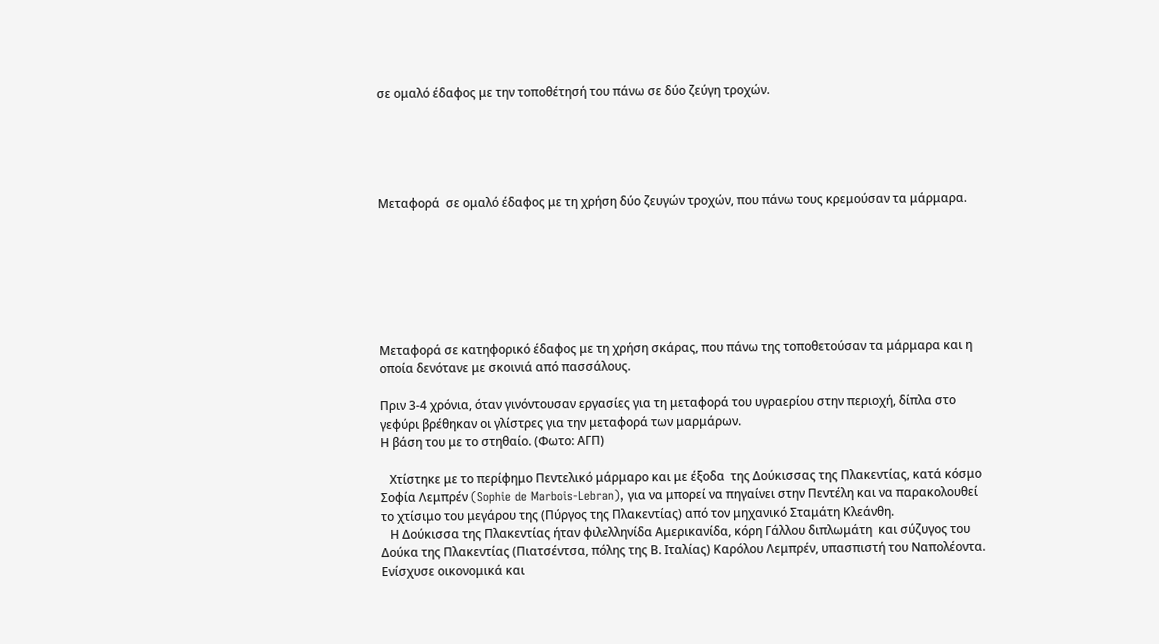σε ομαλό έδαφος με την τοποθέτησή του πάνω σε δύο ζεύγη τροχών.





Μεταφορά  σε ομαλό έδαφος με τη χρήση δύο ζευγών τροχών, που πάνω τους κρεμούσαν τα μάρμαρα.







Μεταφορά σε κατηφορικό έδαφος με τη χρήση σκάρας, που πάνω της τοποθετούσαν τα μάρμαρα και η οποία δενότανε με σκοινιά από πασσάλους.

Πριν 3-4 χρόνια, όταν γινόντουσαν εργασίες για τη μεταφορά του υγραερίου στην περιοχή, δίπλα στο γεφύρι βρέθηκαν οι γλίστρες για την μεταφορά των μαρμάρων.
Η βάση του με το στηθαίο. (Φωτο: ΑΓΠ)

   Χτίστηκε με το περίφημο Πεντελικό μάρμαρο και με έξοδα  της Δούκισσας της Πλακεντίας, κατά κόσμο Σοφία Λεμπρέν (Sophie de Marbois-Lebran), για να μπορεί να πηγαίνει στην Πεντέλη και να παρακολουθεί το χτίσιμο του μεγάρου της (Πύργος της Πλακεντίας) από τον μηχανικό Σταμάτη Κλεάνθη.
   Η Δούκισσα της Πλακεντίας ήταν φιλελληνίδα Αμερικανίδα, κόρη Γάλλου διπλωμάτη  και σύζυγος του Δούκα της Πλακεντίας (Πιατσέντσα, πόλης της Β. Ιταλίας) Καρόλου Λεμπρέν, υπασπιστή του Ναπολέοντα. Ενίσχυσε οικονομικά και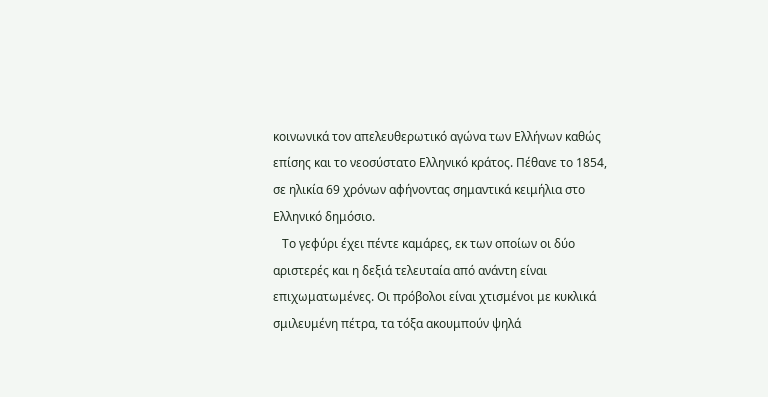κοινωνικά τον απελευθερωτικό αγώνα των Ελλήνων καθώς επίσης και το νεοσύστατο Ελληνικό κράτος. Πέθανε το 1854, σε ηλικία 69 χρόνων αφήνοντας σημαντικά κειμήλια στο Ελληνικό δημόσιο.
   Το γεφύρι έχει πέντε καμάρες, εκ των οποίων οι δύο αριστερές και η δεξιά τελευταία από ανάντη είναι επιχωματωμένες. Οι πρόβολοι είναι χτισμένοι με κυκλικά σμιλευμένη πέτρα, τα τόξα ακουμπούν ψηλά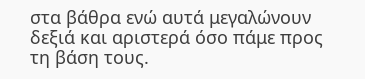στα βάθρα ενώ αυτά μεγαλώνουν δεξιά και αριστερά όσο πάμε προς τη βάση τους.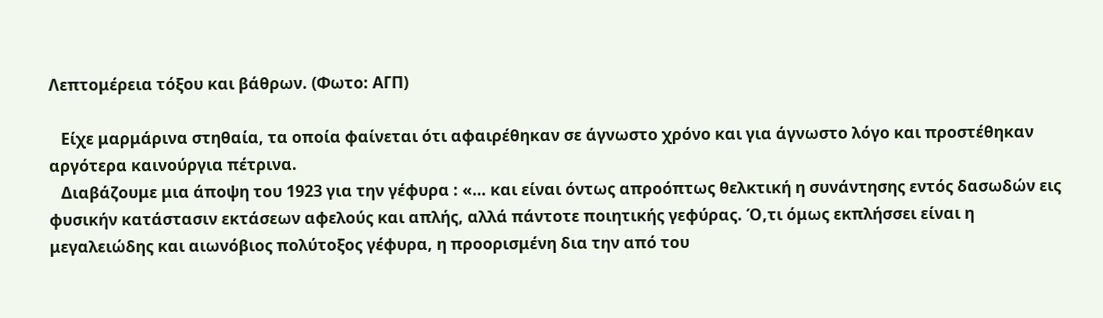Λεπτομέρεια τόξου και βάθρων. (Φωτο: ΑΓΠ)

   Είχε μαρμάρινα στηθαία, τα οποία φαίνεται ότι αφαιρέθηκαν σε άγνωστο χρόνο και για άγνωστο λόγο και προστέθηκαν αργότερα καινούργια πέτρινα.
   Διαβάζουμε μια άποψη του 1923 για την γέφυρα : «… και είναι όντως απροόπτως θελκτική η συνάντησης εντός δασωδών εις φυσικήν κατάστασιν εκτάσεων αφελούς και απλής, αλλά πάντοτε ποιητικής γεφύρας. Ό,τι όμως εκπλήσσει είναι η μεγαλειώδης και αιωνόβιος πολύτοξος γέφυρα, η προορισμένη δια την από του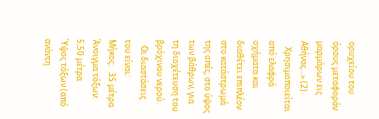ορυχείου του όρους μεταφοράν μαρμάρων εις Αθήνας…» (2)
   Χρησιμοποιείται από ελαφρά οχήματα και διαθέτει επιπλέον στο κατάστρωμά της οπές, στο ύψος των βάθρων, για τη διοχέτευση του βρόχινου νερού.
   Οι διαστάσεις του είναι:
Μήκος:   35 μέτρα
Άνοιγμα τόξων:  5,50 μέτρα
Ύψος τόξων (από ανάντη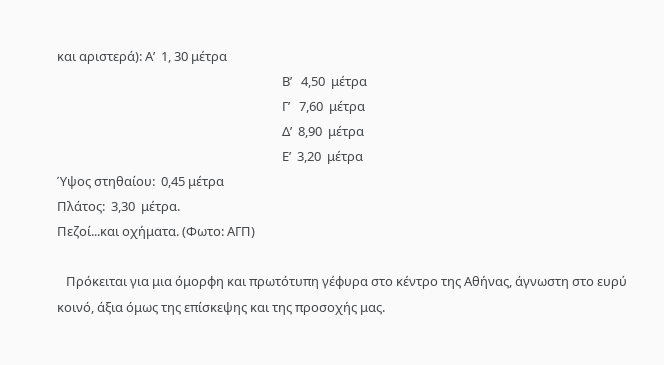και αριστερά): Α’  1, 30 μέτρα
                                                                           Β’   4,50  μέτρα
                                                                           Γ’   7,60  μέτρα
                                                                           Δ’  8,90  μέτρα
                                                                           Ε’  3,20  μέτρα
Ύψος στηθαίου:  0,45 μέτρα
Πλάτος:  3,30  μέτρα.
Πεζοί...και οχήματα. (Φωτο: ΑΓΠ)

   Πρόκειται για μια όμορφη και πρωτότυπη γέφυρα στο κέντρο της Αθήνας, άγνωστη στο ευρύ κοινό, άξια όμως της επίσκεψης και της προσοχής μας.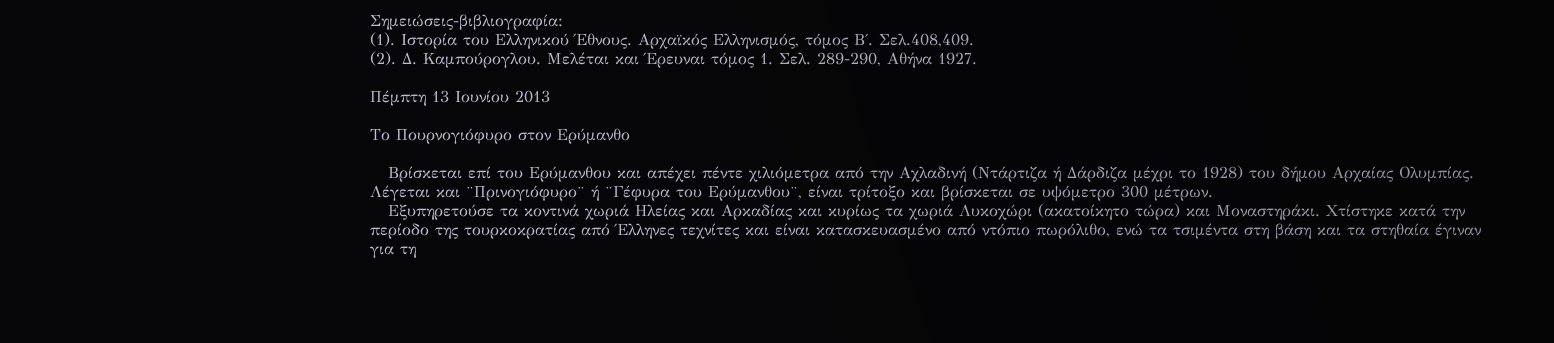Σημειώσεις-βιβλιογραφία:
(1). Ιστορία του Ελληνικού Έθνους. Αρχαϊκός Ελληνισμός, τόμος Β΄. Σελ.408,409.
(2). Δ. Καμπούρογλου. Μελέται και Έρευναι τόμος 1. Σελ. 289-290, Αθήνα 1927.

Πέμπτη 13 Ιουνίου 2013

Το Πουρνογιόφυρο στον Ερύμανθο

   Βρίσκεται επί του Ερύμανθου και απέχει πέντε χιλιόμετρα από την Αχλαδινή (Ντάρτιζα ή Δάρδιζα μέχρι το 1928) του δήμου Αρχαίας Ολυμπίας. Λέγεται και ¨Πρινογιόφυρο¨ ή ¨Γέφυρα του Ερύμανθου¨, είναι τρίτοξο και βρίσκεται σε υψόμετρο 300 μέτρων.
   Εξυπηρετούσε τα κοντινά χωριά Ηλείας και Αρκαδίας και κυρίως τα χωριά Λυκοχώρι (ακατοίκητο τώρα) και Μοναστηράκι. Χτίστηκε κατά την περίοδο της τουρκοκρατίας από Έλληνες τεχνίτες και είναι κατασκευασμένο από ντόπιο πωρόλιθο, ενώ τα τσιμέντα στη βάση και τα στηθαία έγιναν για τη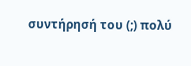συντήρησή του (;) πολύ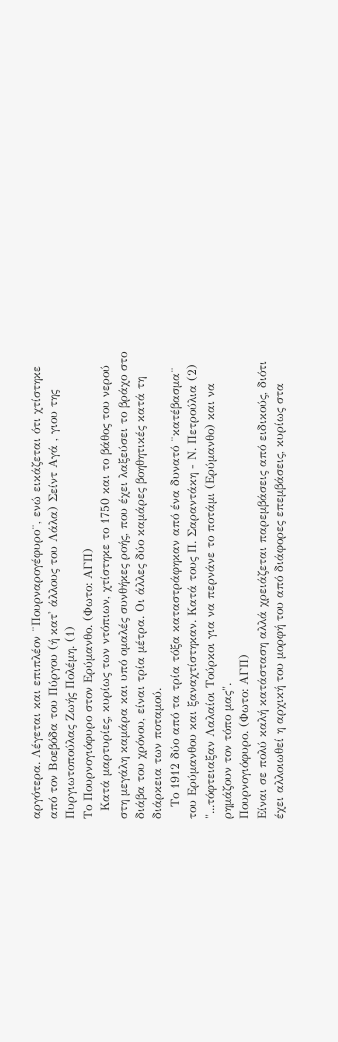αργότερα. Λέγεται και επιπλέον ¨Πουρναρογέφυρο¨, ενώ εικάζεται ότι χτίστηκε από τον Βοεβόδα του Πύργου (ή κατ' άλλους του Λάλα) Σείντ Αγά , γιου της Πυργιωτοπούλας Ζωής Πολέμη. (1)
Το Πουρνογιόφυρο στον Ερύμανθο. (Φωτο: ΑΓΠ)
  Κατά μαρτυρίες, κυρίως των ντόπιων, χτίστηκε το 1750 και το βάθος του νερού στη μεγάλη καμάρα και υπό ομαλές συνθήκες ροής, που έχει λαξεύσει το βράχο στο διάβα του χρόνου, είναι τρία μέτρα. Οι άλλες δύο καμάρες βοηθητικές κατά τη διάρκεια των ποταμού.
   Το 1912 δύο από τα τρία τόξα καταστράφηκαν από ένα δυνατό ¨κατέβασμα¨ του Ερύμανθου και ξαναχτίστηκαν. Κατά τους Π. Σαραντάκη - Ν. Πετρούλια (2) "...τόφτειαξαν Λαλαίοι Τούρκοι για να περνάνε το ποτάμι (Ερύμανθο) και να ρημάζουν τον τόπο μας".
Πουρνογιόφυρο. (Φωτο: ΑΓΠ)
Είναι σε πολύ καλή κατάσταση αλλά χρειάζεται παρεμβάσεις από ειδικούς, διότι έχει αλλοιωθεί η αρχική του μορφή του από διάφορες επεμβάσεις, κυρίως στα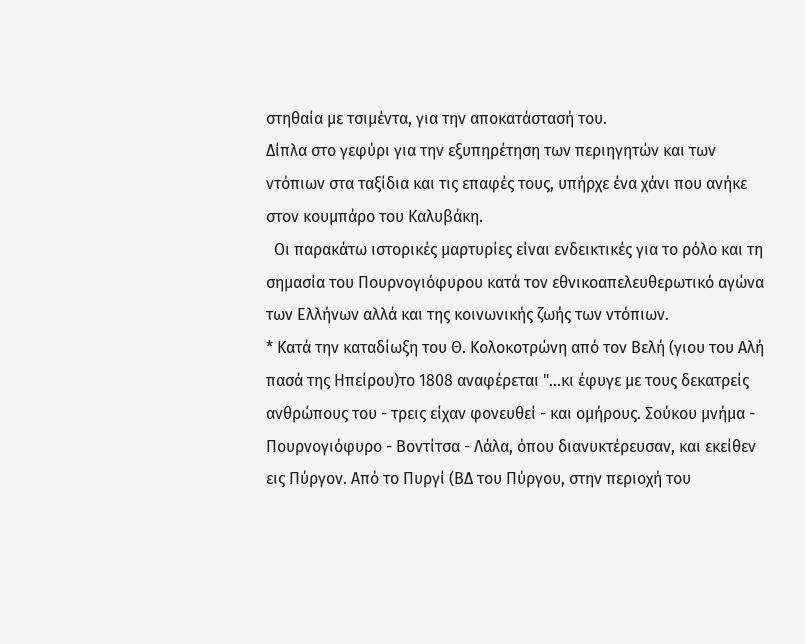στηθαία με τσιμέντα, για την αποκατάστασή του.
Δίπλα στο γεφύρι για την εξυπηρέτηση των περιηγητών και των ντόπιων στα ταξίδια και τις επαφές τους, υπήρχε ένα χάνι που ανήκε στον κουμπάρο του Καλυβάκη.
  Οι παρακάτω ιστορικές μαρτυρίες είναι ενδεικτικές για το ρόλο και τη σημασία του Πουρνογιόφυρου κατά τον εθνικοαπελευθερωτικό αγώνα των Ελλήνων αλλά και της κοινωνικής ζωής των ντόπιων.
* Κατά την καταδίωξη του Θ. Κολοκοτρώνη από τον Βελή (γιου του Αλή πασά της Ηπείρου)το 1808 αναφέρεται "...κι έφυγε με τους δεκατρείς ανθρώπους του - τρεις είχαν φονευθεί - και ομήρους. Σούκου μνήμα - Πουρνογιόφυρο - Βοντίτσα - Λάλα, όπου διανυκτέρευσαν, και εκείθεν εις Πύργον. Από το Πυργί (ΒΔ του Πύργου, στην περιοχή του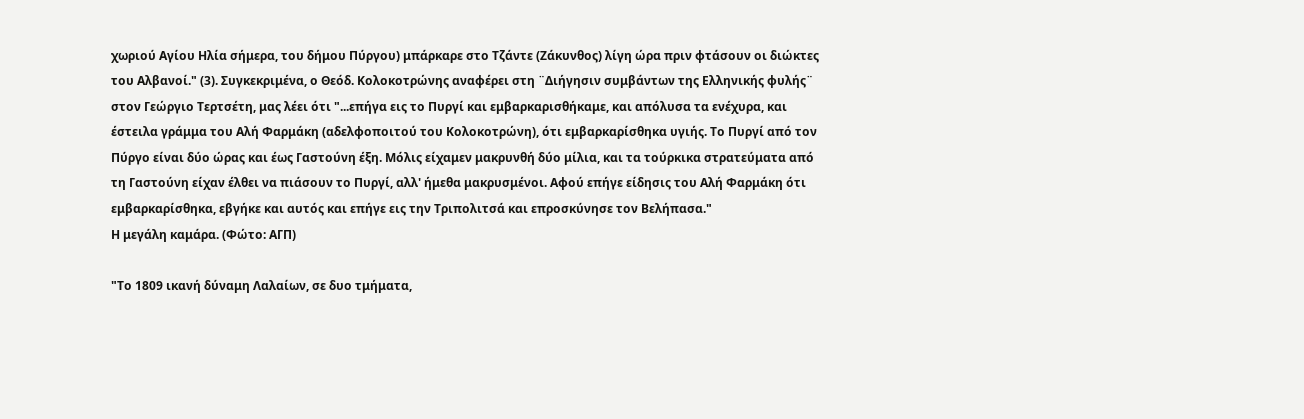χωριού Αγίου Ηλία σήμερα, του δήμου Πύργου) μπάρκαρε στο Τζάντε (Ζάκυνθος) λίγη ώρα πριν φτάσουν οι διώκτες του Αλβανοί." (3). Συγκεκριμένα, ο Θεόδ. Κολοκοτρώνης αναφέρει στη ¨Διήγησιν συμβάντων της Ελληνικής φυλής¨ στον Γεώργιο Τερτσέτη, μας λέει ότι "...επήγα εις το Πυργί και εμβαρκαρισθήκαμε, και απόλυσα τα ενέχυρα, και έστειλα γράμμα του Αλή Φαρμάκη (αδελφοποιτού του Κολοκοτρώνη), ότι εμβαρκαρίσθηκα υγιής. Το Πυργί από τον Πύργο είναι δύο ώρας και έως Γαστούνη έξη. Μόλις είχαμεν μακρυνθή δύο μίλια, και τα τούρκικα στρατεύματα από τη Γαστούνη είχαν έλθει να πιάσουν το Πυργί, αλλ' ήμεθα μακρυσμένοι. Αφού επήγε είδησις του Αλή Φαρμάκη ότι εμβαρκαρίσθηκα, εβγήκε και αυτός και επήγε εις την Τριπολιτσά και επροσκύνησε τον Βελήπασα."
Η μεγάλη καμάρα. (Φώτο: ΑΓΠ)

"Το 1809 ικανή δύναμη Λαλαίων, σε δυο τμήματα,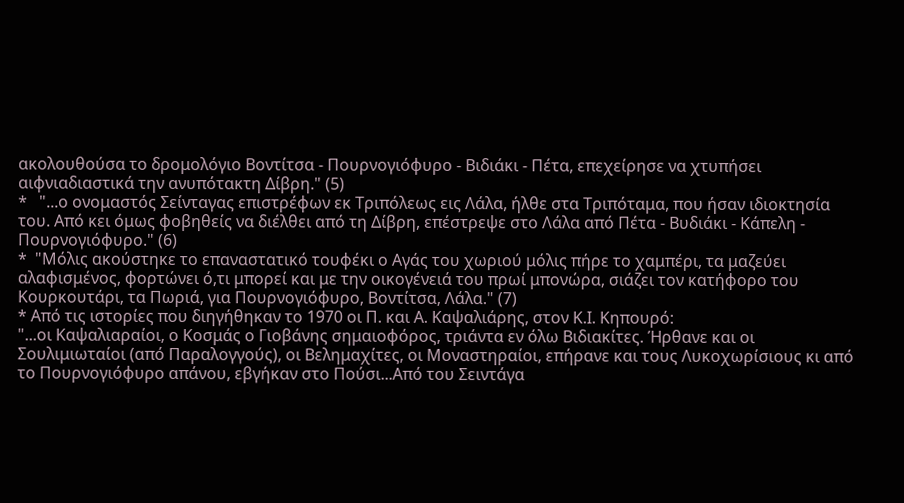ακολουθούσα το δρομολόγιο Βοντίτσα - Πουρνογιόφυρο - Βιδιάκι - Πέτα, επεχείρησε να χτυπήσει αιφνιαδιαστικά την ανυπότακτη Δίβρη." (5)
*   "...ο ονομαστός Σείνταγας επιστρέφων εκ Τριπόλεως εις Λάλα, ήλθε στα Τριπόταμα, που ήσαν ιδιοκτησία του. Από κει όμως φοβηθείς να διέλθει από τη Δίβρη, επέστρεψε στο Λάλα από Πέτα - Βυδιάκι - Κάπελη - Πουρνογιόφυρο." (6)
*  "Μόλις ακούστηκε το επαναστατικό τουφέκι ο Αγάς του χωριού μόλις πήρε το χαμπέρι, τα μαζεύει αλαφισμένος, φορτώνει ό,τι μπορεί και με την οικογένειά του πρωί μπονώρα, σιάζει τον κατήφορο του Κουρκουτάρι, τα Πωριά, για Πουρνογιόφυρο, Βοντίτσα, Λάλα." (7)
* Από τις ιστορίες που διηγήθηκαν το 1970 οι Π. και Α. Καψαλιάρης, στον Κ.Ι. Κηπουρό:
"...οι Καψαλιαραίοι, ο Κοσμάς ο Γιοβάνης σημαιοφόρος, τριάντα εν όλω Βιδιακίτες. Ήρθανε και οι Σουλιμιωταίοι (από Παραλογγούς), οι Βελημαχίτες, οι Μοναστηραίοι, επήρανε και τους Λυκοχωρίσιους κι από το Πουρνογιόφυρο απάνου, εβγήκαν στο Πούσι...Από του Σειντάγα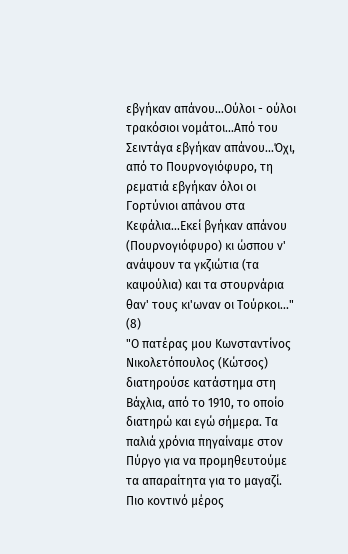εβγήκαν απάνου...Ούλοι - ούλοι τρακόσιοι νομάτοι...Από του Σειντάγα εβγήκαν απάνου...Όχι, από το Πουρνογιόφυρο, τη ρεματιά εβγήκαν όλοι οι Γορτύνιοι απάνου στα Κεφάλια...Εκεί βγήκαν απάνου (Πουρνογιόφυρο) κι ώσπου ν' ανάψουν τα γκζιώτια (τα καψούλια) και τα στουρνάρια θαν' τους κι'ωναν οι Τούρκοι..." (8)
"Ο πατέρας μου Κωνσταντίνος Νικολετόπουλος (Κώτσος) διατηρούσε κατάστημα στη Βάχλια, από το 1910, το οποίο διατηρώ και εγώ σήμερα. Τα παλιά χρόνια πηγαίναμε στον Πύργο για να προμηθευτούμε τα απαραίτητα για το μαγαζί. Πιο κοντινό μέρος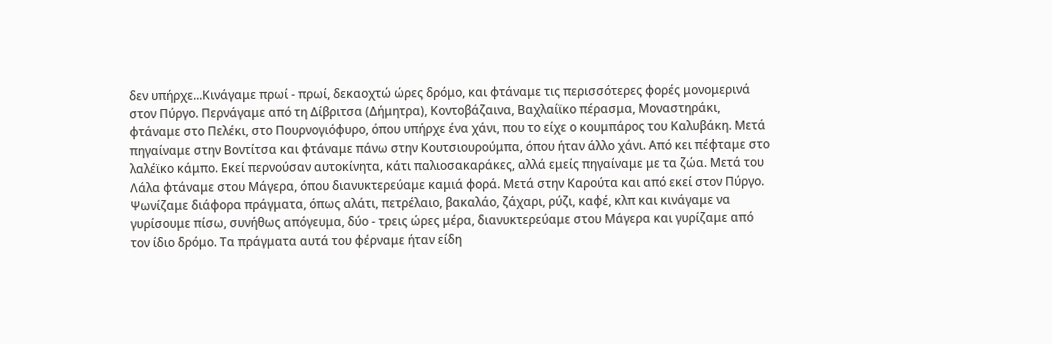δεν υπήρχε...Κινάγαμε πρωί - πρωί, δεκαοχτώ ώρες δρόμο, και φτάναμε τις περισσότερες φορές μονομερινά στον Πύργο. Περνάγαμε από τη Δίβριτσα (Δήμητρα), Κοντοβάζαινα, Βαχλαίϊκο πέρασμα, Μοναστηράκι, φτάναμε στο Πελέκι, στο Πουρνογιόφυρο, όπου υπήρχε ένα χάνι, που το είχε ο κουμπάρος του Καλυβάκη. Μετά πηγαίναμε στην Βοντίτσα και φτάναμε πάνω στην Κουτσιουρούμπα, όπου ήταν άλλο χάνι. Από κει πέφταμε στο λαλέϊκο κάμπο. Εκεί περνούσαν αυτοκίνητα, κάτι παλιοσακαράκες, αλλά εμείς πηγαίναμε με τα ζώα. Μετά του Λάλα φτάναμε στου Μάγερα, όπου διανυκτερεύαμε καμιά φορά. Μετά στην Καρούτα και από εκεί στον Πύργο. Ψωνίζαμε διάφορα πράγματα, όπως αλάτι, πετρέλαιο, βακαλάο, ζάχαρι, ρύζι, καφέ, κλπ και κινάγαμε να γυρίσουμε πίσω, συνήθως απόγευμα, δύο - τρεις ώρες μέρα, διανυκτερεύαμε στου Μάγερα και γυρίζαμε από τον ίδιο δρόμο. Τα πράγματα αυτά του φέρναμε ήταν είδη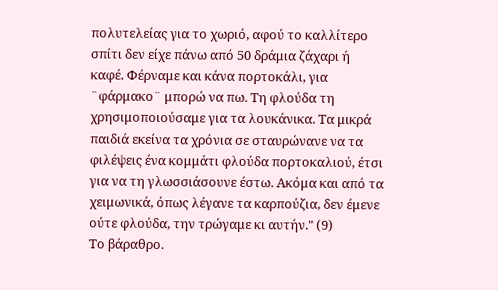πολυτελείας για το χωριό, αφού το καλλίτερο σπίτι δεν είχε πάνω από 50 δράμια ζάχαρι ή καφέ. Φέρναμε και κάνα πορτοκάλι, για ¨φάρμακο¨ μπορώ να πω. Τη φλούδα τη χρησιμοποιούσαμε για τα λουκάνικα. Τα μικρά παιδιά εκείνα τα χρόνια σε σταυρώνανε να τα φιλέψεις ένα κομμάτι φλούδα πορτοκαλιού, έτσι για να τη γλωσσιάσουνε έστω. Ακόμα και από τα χειμωνικά, όπως λέγανε τα καρπούζια, δεν έμενε ούτε φλούδα, την τρώγαμε κι αυτήν." (9)
Το βάραθρο.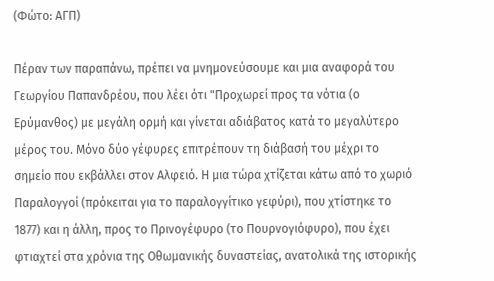(Φώτο: ΑΓΠ)

Πέραν των παραπάνω, πρέπει να μνημονεύσουμε και μια αναφορά του Γεωργίου Παπανδρέου, που λέει ότι "Προχωρεί προς τα νότια (ο Ερύμανθος) με μεγάλη ορμή και γίνεται αδιάβατος κατά το μεγαλύτερο μέρος του. Μόνο δύο γέφυρες επιτρέπουν τη διάβασή του μέχρι το σημείο που εκβάλλει στον Αλφειό. Η μια τώρα χτίζεται κάτω από το χωριό Παραλογγοί (πρόκειται για το παραλογγίτικο γεφύρι), που χτίστηκε το 1877) και η άλλη, προς το Πρινογέφυρο (το Πουρνογιόφυρο), που έχει φτιαχτεί στα χρόνια της Οθωμανικής δυναστείας, ανατολικά της ιστορικής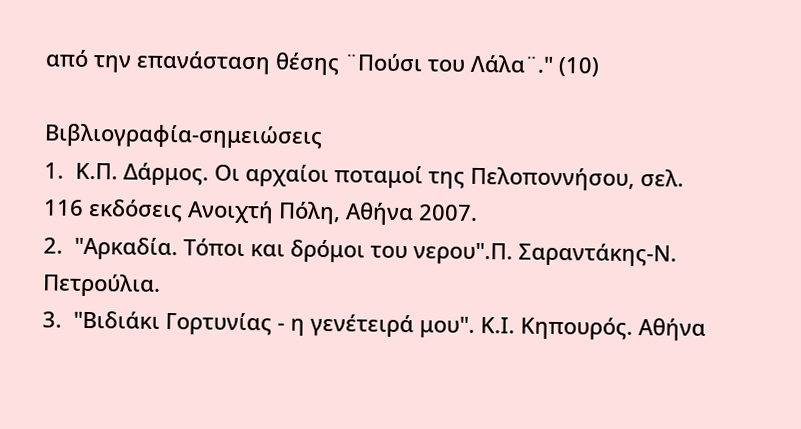από την επανάσταση θέσης ¨Πούσι του Λάλα¨." (10)

Βιβλιογραφία-σημειώσεις
1.  Κ.Π. Δάρμος. Οι αρχαίοι ποταμοί της Πελοποννήσου, σελ. 116 εκδόσεις Ανοιχτή Πόλη, Αθήνα 2007.
2.  "Αρκαδία. Τόποι και δρόμοι του νερου".Π. Σαραντάκης-Ν. Πετρούλια.
3.  "Βιδιάκι Γορτυνίας - η γενέτειρά μου". Κ.Ι. Κηπουρός. Αθήνα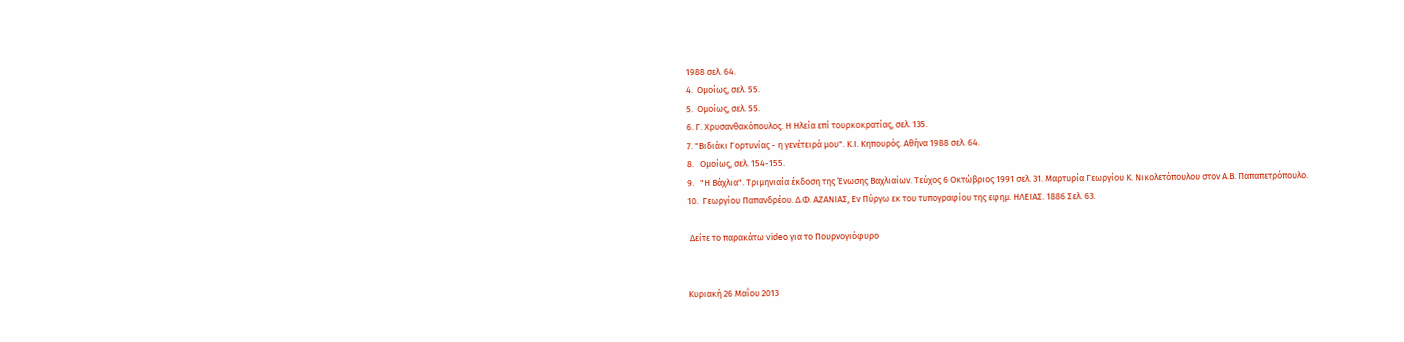1988 σελ. 64.
4.  Ομοίως, σελ. 55.
5.  Ομοίως, σελ. 55.
6. Γ. Χρυσανθακόπουλος. Η Ηλεία επί τουρκοκρατίας, σελ. 135.
7. "Βιδιάκι Γορτυνίας - η γενέτειρά μου". Κ.Ι. Κηπουρός. Αθήνα 1988 σελ. 64.
8.   Ομοίως, σελ. 154-155.
9.   "Η Βάχλια". Τριμηνιαία έκδοση της Ένωσης Βαχλιαίων. Τεύχος 6 Οκτώβριος 1991 σελ. 31. Μαρτυρία Γεωργίου Κ. Νικολετόπουλου στον Α.Β. Παπαπετρόπουλο.
10.  Γεωργίου Παπανδρέου. Δ.Φ. ΑΖΑΝΙΑΣ, Εν Πύργω εκ του τυπογραφίου της εφημ. ΗΛΕΙΑΣ. 1886 Σελ. 63.

 Δείτε το παρακάτω video για το Πουρνογιόφυρο


Κυριακή 26 Μαΐου 2013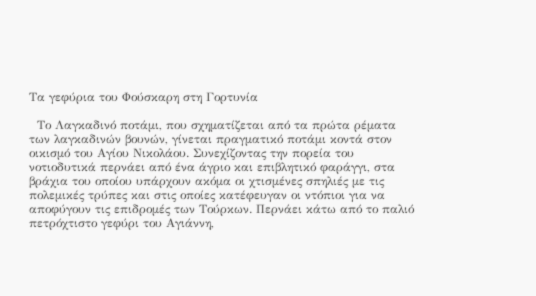Τα γεφύρια του Φούσκαρη στη Γορτυνία

  Το Λαγκαδινό ποτάμι, που σχηματίζεται από τα πρώτα ρέματα των λαγκαδινών βουνών, γίνεται πραγματικό ποτάμι κοντά στον οικισμό του Αγίου Νικολάου. Συνεχίζοντας την πορεία του νοτιοδυτικά περνάει από ένα άγριο και επιβλητικό φαράγγι, στα βράχια του οποίου υπάρχουν ακόμα οι χτισμένες σπηλιές με τις πολεμικές τρύπες και στις οποίες κατέφευγαν οι ντόπιοι για να αποφύγουν τις επιδρομές των Τούρκων. Περνάει κάτω από το παλιό πετρόχτιστο γεφύρι του Αγιάννη,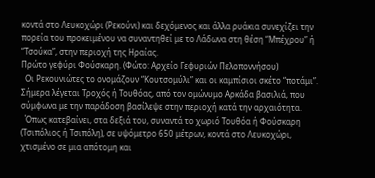κοντά στο Λευκοχώρι (Ρεκούνι) και δεχόμενος και άλλα ρυάκια συνεχίζει την πορεία του προκειμένου να συναντηθεί με το Λάδωνα στη θέση “Μπέχρου” ή “Τσούκα”, στην περιοχή της Ηραίας.
Πρώτο γεφύρι Φούσκαρη. (Φώτο: Αρχείο Γεφυριών Πελοποννήσου)
  Οι Ρεκουνιώτες το ονομάζουν “Κουτσομύλι” και οι καμπίσιοι σκέτο “ποτάμι”. Σήμερα λέγεται Τροχός ή Τουθόας, από τον ομώνυμο Αρκάδα βασιλιά, που σύμφωνα με την παράδοση βασίλεψε στην περιοχή κατά την αρχαιότητα.
  Όπως κατεβαίνει, στα δεξιά του, συναντά το χωριό Τουθόα ή Φούσκαρη (Τσιπόλιος ή Τσιπόλη), σε υψόμετρο 650 μέτρων, κοντά στο Λευκοχώρι, χτισμένο σε μια απότομη και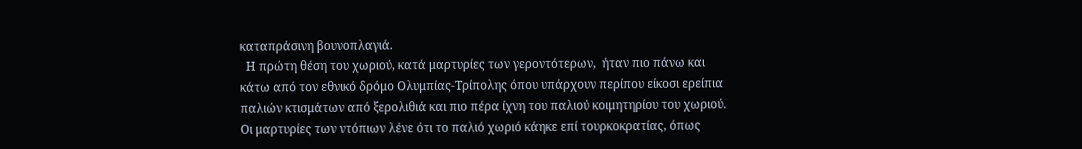καταπράσινη βουνοπλαγιά.
  Η πρώτη θέση του χωριού, κατά μαρτυρίες των γεροντότερων,  ήταν πιο πάνω και κάτω από τον εθνικό δρόμο Ολυμπίας-Τρίπολης όπου υπάρχουν περίπου είκοσι ερείπια παλιών κτισμάτων από ξερολιθιά και πιο πέρα ίχνη του παλιού κοιμητηρίου του χωριού. Οι μαρτυρίες των ντόπιων λένε ότι το παλιό χωριό κάηκε επί τουρκοκρατίας, όπως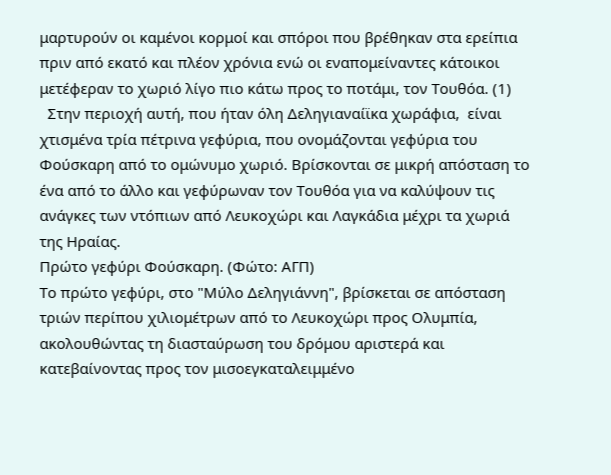μαρτυρούν οι καμένοι κορμοί και σπόροι που βρέθηκαν στα ερείπια πριν από εκατό και πλέον χρόνια ενώ οι εναπομείναντες κάτοικοι  μετέφεραν το χωριό λίγο πιο κάτω προς το ποτάμι, τον Τουθόα. (1)
  Στην περιοχή αυτή, που ήταν όλη Δεληγιαναίϊκα χωράφια,  είναι χτισμένα τρία πέτρινα γεφύρια, που ονομάζονται γεφύρια του Φούσκαρη από το ομώνυμο χωριό. Βρίσκονται σε μικρή απόσταση το ένα από το άλλο και γεφύρωναν τον Τουθόα για να καλύψουν τις ανάγκες των ντόπιων από Λευκοχώρι και Λαγκάδια μέχρι τα χωριά της Ηραίας.
Πρώτο γεφύρι Φούσκαρη. (Φώτο: ΑΓΠ)
Το πρώτο γεφύρι, στο "Μύλο Δεληγιάννη", βρίσκεται σε απόσταση τριών περίπου χιλιομέτρων από το Λευκοχώρι προς Ολυμπία, ακολουθώντας τη διασταύρωση του δρόμου αριστερά και κατεβαίνοντας προς τον μισοεγκαταλειμμένο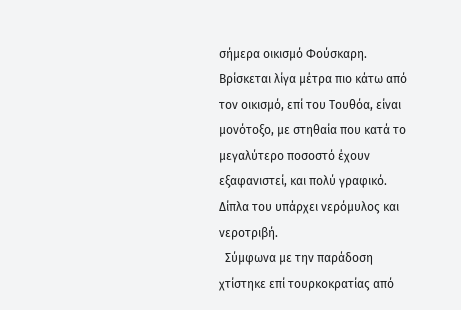σήμερα οικισμό Φούσκαρη.
Βρίσκεται λίγα μέτρα πιο κάτω από τον οικισμό, επί του Τουθόα, είναι μονότοξο, με στηθαία που κατά το μεγαλύτερο ποσοστό έχουν εξαφανιστεί, και πολύ γραφικό. Δίπλα του υπάρχει νερόμυλος και νεροτριβή.
  Σύμφωνα με την παράδοση χτίστηκε επί τουρκοκρατίας από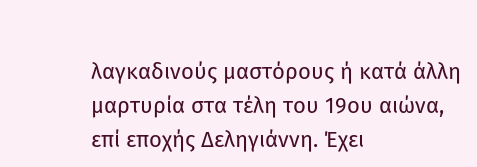λαγκαδινούς μαστόρους ή κατά άλλη μαρτυρία στα τέλη του 19ου αιώνα, επί εποχής Δεληγιάννη. Έχει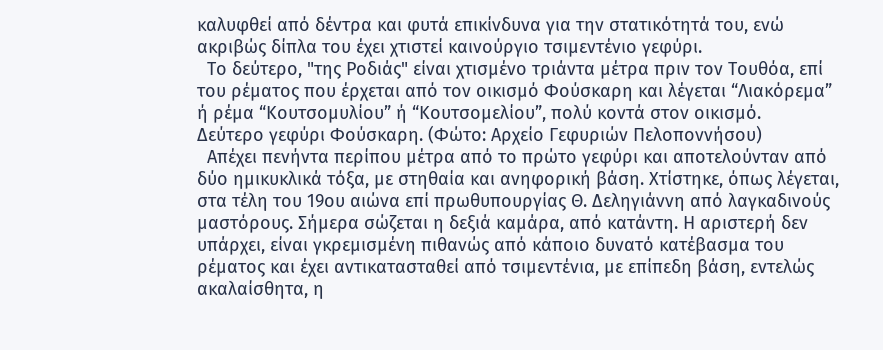καλυφθεί από δέντρα και φυτά επικίνδυνα για την στατικότητά του, ενώ ακριβώς δίπλα του έχει χτιστεί καινούργιο τσιμεντένιο γεφύρι.
  Το δεύτερο, "της Ροδιάς" είναι χτισμένο τριάντα μέτρα πριν τον Τουθόα, επί του ρέματος που έρχεται από τον οικισμό Φούσκαρη και λέγεται “Λιακόρεμα” ή ρέμα “Κουτσομυλίου” ή “Κουτσομελίου”, πολύ κοντά στον οικισμό.
Δεύτερο γεφύρι Φούσκαρη. (Φώτο: Αρχείο Γεφυριών Πελοποννήσου)
  Απέχει πενήντα περίπου μέτρα από το πρώτο γεφύρι και αποτελούνταν από δύο ημικυκλικά τόξα, με στηθαία και ανηφορική βάση. Χτίστηκε, όπως λέγεται, στα τέλη του 19ου αιώνα επί πρωθυπουργίας Θ. Δεληγιάννη από λαγκαδινούς μαστόρους. Σήμερα σώζεται η δεξιά καμάρα, από κατάντη. Η αριστερή δεν υπάρχει, είναι γκρεμισμένη πιθανώς από κάποιο δυνατό κατέβασμα του ρέματος και έχει αντικατασταθεί από τσιμεντένια, με επίπεδη βάση, εντελώς ακαλαίσθητα, η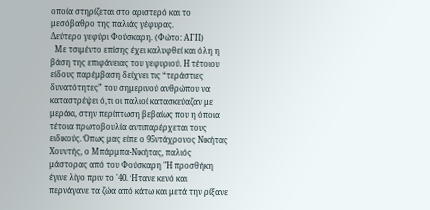οποία στηρίζεται στο αριστερό και το μεσόβαθρο της παλιάς γέφυρας.
Δεύτερο γεφύρι Φούσκαρη. (Φώτο: ΑΓΠ)
  Με τσιμέντο επίσης έχει καλυφθεί και όλη η βάση της επιφάνειας του γεφυριού. Η τέτοιου είδους παρέμβαση δείχνει τις “τεράστιες δυνατότητες” του σημερινού ανθρώπου να καταστρέψει ό,τι οι παλιοί κατασκεύαζαν με μεράκι, στην περίπτωση βεβαίως που η όποια τέτοια πρωτοβουλία αντιπαρέρχεται τους ειδικούς. Όπως μας είπε ο 95ντάχρονος Νικήτας Χουντής, ο Μπάρμπα-Νικήτας, παλιός μάστορας από του Φούσκαρη "Η προσθήκη έγινε λίγο πριν το '40. Ήτανε κενό και περνάγανε τα ζώα από κάτω και μετά την ρίξανε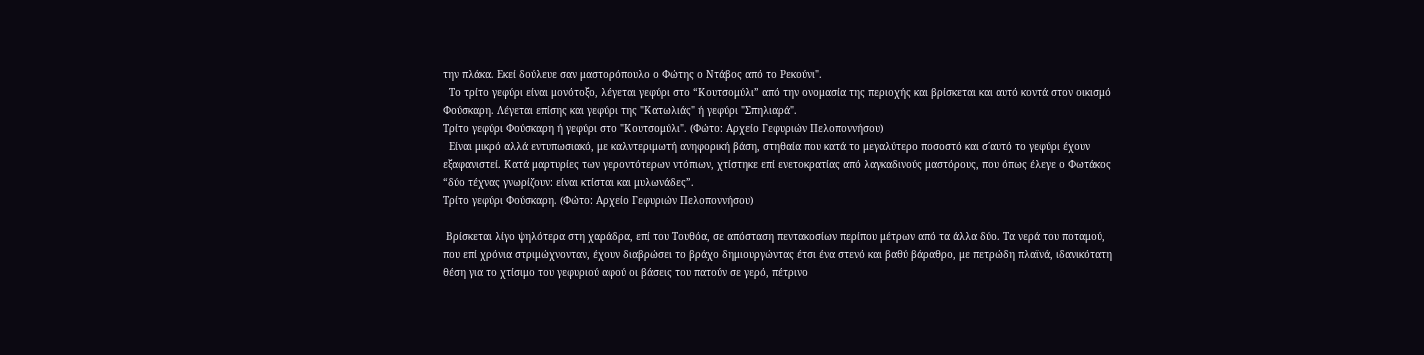την πλάκα. Εκεί δούλευε σαν μαστορόπουλο ο Φώτης ο Ντάβος από το Ρεκούνι".
  Το τρίτο γεφύρι είναι μονότοξο, λέγεται γεφύρι στο “Κουτσομύλι” από την ονομασία της περιοχής και βρίσκεται και αυτό κοντά στον οικισμό Φούσκαρη. Λέγεται επίσης και γεφύρι της "Κατωλιάς" ή γεφύρι "Σπηλιαρά".
Τρίτο γεφύρι Φούσκαρη ή γεφύρι στο "Κουτσομύλι". (Φώτο: Αρχείο Γεφυριών Πελοποννήσου)
  Είναι μικρό αλλά εντυπωσιακό, με καλντεριμωτή ανηφορική βάση, στηθαία που κατά το μεγαλύτερο ποσοστό και σ΄αυτό το γεφύρι έχουν εξαφανιστεί. Κατά μαρτυρίες των γεροντότερων ντόπιων, χτίστηκε επί ενετοκρατίας από λαγκαδινούς μαστόρους, που όπως έλεγε ο Φωτάκος “δύο τέχνας γνωρίζουν: είναι κτίσται και μυλωνάδες”.
Τρίτο γεφύρι Φούσκαρη. (Φώτο: Αρχείο Γεφυριών Πελοποννήσου)

 Βρίσκεται λίγο ψηλότερα στη χαράδρα, επί του Τουθόα, σε απόσταση πεντακοσίων περίπου μέτρων από τα άλλα δύο. Τα νερά του ποταμού, που επί χρόνια στριμώχνονταν, έχουν διαβρώσει το βράχο δημιουργώντας έτσι ένα στενό και βαθύ βάραθρο, με πετρώδη πλαϊνά, ιδανικότατη θέση για το χτίσιμο του γεφυριού αφού οι βάσεις του πατούν σε γερό, πέτρινο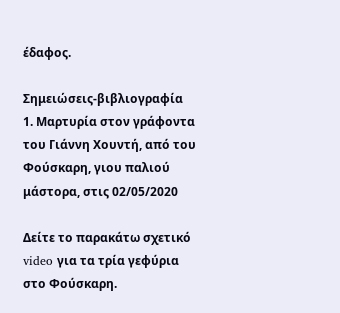έδαφος.

Σημειώσεις-βιβλιογραφία
1. Μαρτυρία στον γράφοντα του Γιάννη Χουντή, από του Φούσκαρη, γιου παλιού μάστορα, στις 02/05/2020

Δείτε το παρακάτω σχετικό video για τα τρία γεφύρια στο Φούσκαρη.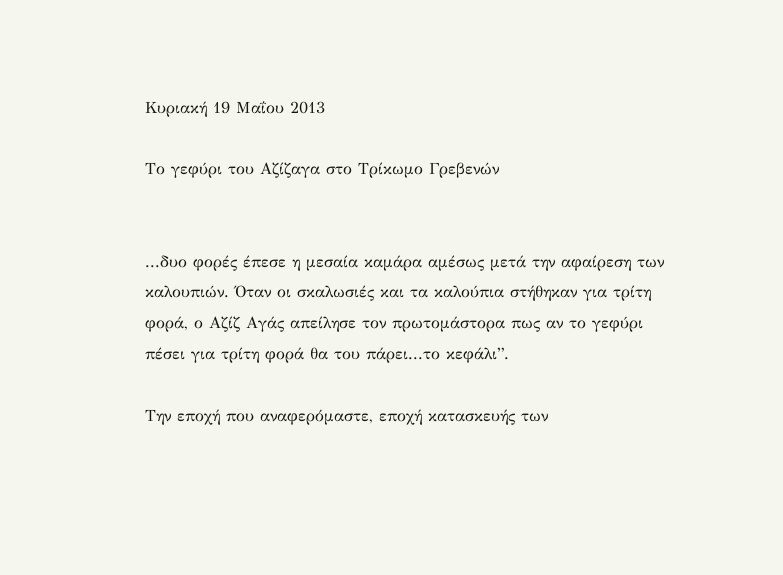Κυριακή 19 Μαΐου 2013

Το γεφύρι του Αζίζαγα στο Τρίκωμο Γρεβενών


...δυο φορές έπεσε η μεσαία καμάρα αμέσως μετά την αφαίρεση των καλουπιών. Όταν οι σκαλωσιές και τα καλούπια στήθηκαν για τρίτη φορά, ο Αζίζ Αγάς απείλησε τον πρωτομάστορα πως αν το γεφύρι πέσει για τρίτη φορά θα του πάρει...το κεφάλι”.

Την εποχή που αναφερόμαστε, εποχή κατασκευής των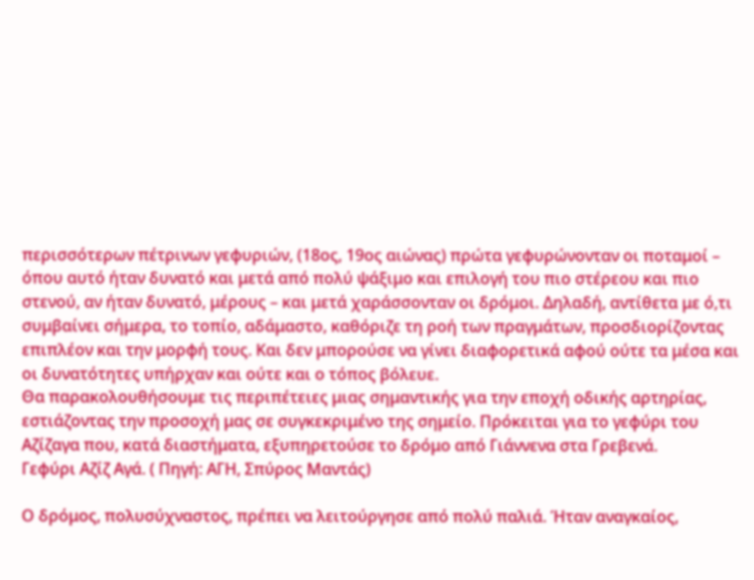περισσότερων πέτρινων γεφυριών, (18ος, 19ος αιώνας) πρώτα γεφυρώνονταν οι ποταμοί – όπου αυτό ήταν δυνατό και μετά από πολύ ψάξιμο και επιλογή του πιο στέρεου και πιο στενού, αν ήταν δυνατό, μέρους – και μετά χαράσσονταν οι δρόμοι. Δηλαδή, αντίθετα με ό,τι συμβαίνει σήμερα, το τοπίο, αδάμαστο, καθόριζε τη ροή των πραγμάτων, προσδιορίζοντας επιπλέον και την μορφή τους. Και δεν μπορούσε να γίνει διαφορετικά αφού ούτε τα μέσα και οι δυνατότητες υπήρχαν και ούτε και ο τόπος βόλευε.
Θα παρακολουθήσουμε τις περιπέτειες μιας σημαντικής για την εποχή οδικής αρτηρίας, εστιάζοντας την προσοχή μας σε συγκεκριμένο της σημείο. Πρόκειται για το γεφύρι του Αζίζαγα που, κατά διαστήματα, εξυπηρετούσε το δρόμο από Γιάννενα στα Γρεβενά.
Γεφύρι Αζίζ Αγά. ( Πηγή: ΑΓΗ, Σπύρος Μαντάς)

Ο δρόμος, πολυσύχναστος, πρέπει να λειτούργησε από πολύ παλιά. Ήταν αναγκαίος,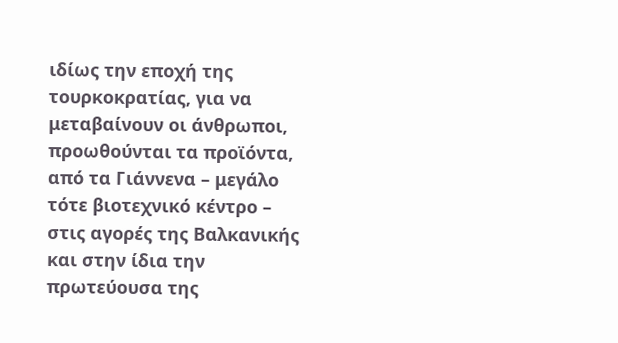ιδίως την εποχή της τουρκοκρατίας, για να μεταβαίνουν οι άνθρωποι, προωθούνται τα προϊόντα, από τα Γιάννενα – μεγάλο τότε βιοτεχνικό κέντρο – στις αγορές της Βαλκανικής και στην ίδια την πρωτεύουσα της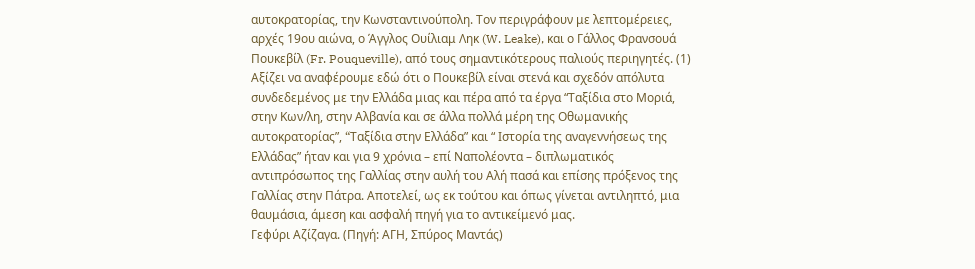αυτοκρατορίας, την Κωνσταντινούπολη. Τον περιγράφουν με λεπτομέρειες, αρχές 19ου αιώνα, ο Άγγλος Ουίλιαμ Ληκ (W. Leake), και ο Γάλλος Φρανσουά Πουκεβίλ (Fr. Pouqueville), από τους σημαντικότερους παλιούς περιηγητές. (1) Αξίζει να αναφέρουμε εδώ ότι ο Πουκεβίλ είναι στενά και σχεδόν απόλυτα συνδεδεμένος με την Ελλάδα μιας και πέρα από τα έργα “Ταξίδια στο Μοριά, στην Κων/λη, στην Αλβανία και σε άλλα πολλά μέρη της Οθωμανικής αυτοκρατορίας”, “Tαξίδια στην Ελλάδα” και “ Ιστορία της αναγεννήσεως της Ελλάδας” ήταν και για 9 χρόνια – επί Ναπολέοντα – διπλωματικός αντιπρόσωπος της Γαλλίας στην αυλή του Αλή πασά και επίσης πρόξενος της Γαλλίας στην Πάτρα. Αποτελεί, ως εκ τούτου και όπως γίνεται αντιληπτό, μια θαυμάσια, άμεση και ασφαλή πηγή για το αντικείμενό μας.
Γεφύρι Αζίζαγα. (Πηγή: ΑΓΗ, Σπύρος Μαντάς)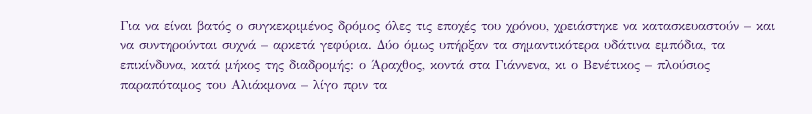Για να είναι βατός ο συγκεκριμένος δρόμος όλες τις εποχές του χρόνου, χρειάστηκε να κατασκευαστούν – και να συντηρούνται συχνά – αρκετά γεφύρια. Δύο όμως υπήρξαν τα σημαντικότερα υδάτινα εμπόδια, τα επικίνδυνα, κατά μήκος της διαδρομής: ο Άραχθος, κοντά στα Γιάννενα, κι ο Βενέτικος – πλούσιος παραπόταμος του Αλιάκμονα – λίγο πριν τα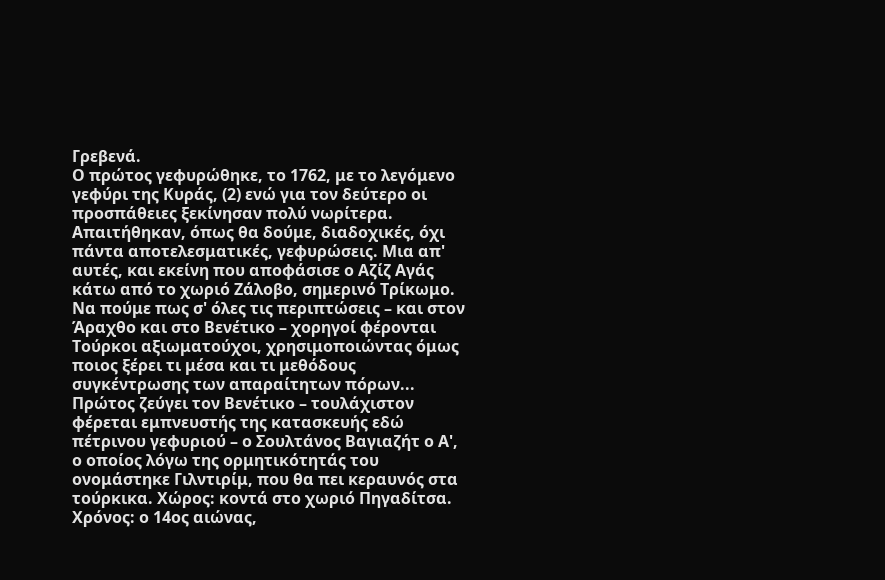Γρεβενά.
Ο πρώτος γεφυρώθηκε, το 1762, με το λεγόμενο γεφύρι της Κυράς, (2) ενώ για τον δεύτερο οι προσπάθειες ξεκίνησαν πολύ νωρίτερα. Απαιτήθηκαν, όπως θα δούμε, διαδοχικές, όχι πάντα αποτελεσματικές, γεφυρώσεις. Μια απ' αυτές, και εκείνη που αποφάσισε ο Αζίζ Αγάς κάτω από το χωριό Ζάλοβο, σημερινό Τρίκωμο. Να πούμε πως σ' όλες τις περιπτώσεις – και στον Άραχθο και στο Βενέτικο – χορηγοί φέρονται Τούρκοι αξιωματούχοι, χρησιμοποιώντας όμως ποιος ξέρει τι μέσα και τι μεθόδους συγκέντρωσης των απαραίτητων πόρων...
Πρώτος ζεύγει τον Βενέτικο – τουλάχιστον φέρεται εμπνευστής της κατασκευής εδώ πέτρινου γεφυριού – ο Σουλτάνος Βαγιαζήτ ο Α', ο οποίος λόγω της ορμητικότητάς του ονομάστηκε Γιλντιρίμ, που θα πει κεραυνός στα τούρκικα. Χώρος: κοντά στο χωριό Πηγαδίτσα. Χρόνος: ο 14ος αιώνας,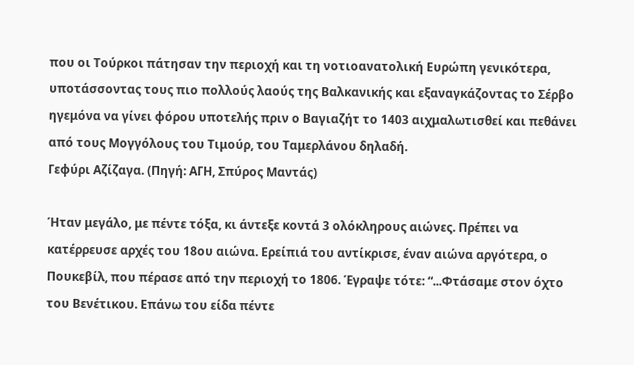που οι Τούρκοι πάτησαν την περιοχή και τη νοτιοανατολική Ευρώπη γενικότερα, υποτάσσοντας τους πιο πολλούς λαούς της Βαλκανικής και εξαναγκάζοντας το Σέρβο ηγεμόνα να γίνει φόρου υποτελής πριν ο Βαγιαζήτ το 1403 αιχμαλωτισθεί και πεθάνει από τους Μογγόλους του Τιμούρ, του Ταμερλάνου δηλαδή.
Γεφύρι Αζίζαγα. (Πηγή: ΑΓΗ, Σπύρος Μαντάς)

Ήταν μεγάλο, με πέντε τόξα, κι άντεξε κοντά 3 ολόκληρους αιώνες. Πρέπει να κατέρρευσε αρχές του 18ου αιώνα. Ερείπιά του αντίκρισε, έναν αιώνα αργότερα, ο Πουκεβίλ, που πέρασε από την περιοχή το 1806. Έγραψε τότε: “...Φτάσαμε στον όχτο του Βενέτικου. Επάνω του είδα πέντε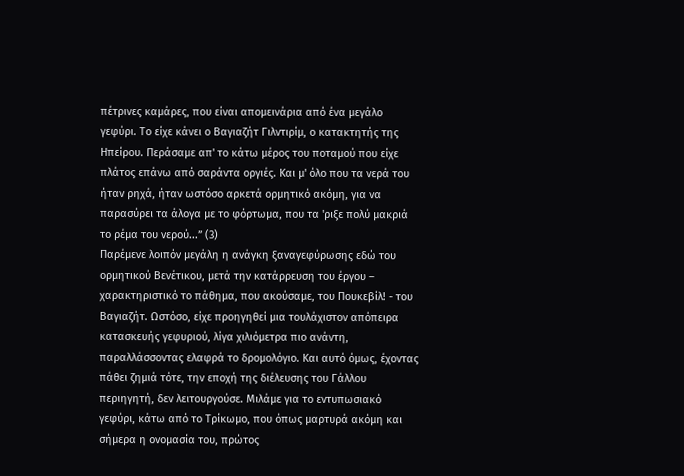πέτρινες καμάρες, που είναι απομεινάρια από ένα μεγάλο γεφύρι. Το είχε κάνει ο Βαγιαζήτ Γιλντιρίμ, ο κατακτητής της Ηπείρου. Περάσαμε απ' το κάτω μέρος του ποταμού που είχε πλάτος επάνω από σαράντα οργιές. Και μ' όλο που τα νερά του ήταν ρηχά, ήταν ωστόσο αρκετά ορμητικό ακόμη, για να παρασύρει τα άλογα με το φόρτωμα, που τα 'ριξε πολύ μακριά το ρέμα του νερού...” (3)
Παρέμενε λοιπόν μεγάλη η ανάγκη ξαναγεφύρωσης εδώ του ορμητικού Βενέτικου, μετά την κατάρρευση του έργου – χαρακτηριστικό το πάθημα, που ακούσαμε, του Πουκεβίλ! - του Βαγιαζήτ. Ωστόσο, είχε προηγηθεί μια τουλάχιστον απόπειρα κατασκευής γεφυριού, λίγα χιλιόμετρα πιο ανάντη, παραλλάσσοντας ελαφρά το δρομολόγιο. Και αυτό όμως, έχοντας πάθει ζημιά τότε, την εποχή της διέλευσης του Γάλλου περιηγητή, δεν λειτουργούσε. Μιλάμε για το εντυπωσιακό γεφύρι, κάτω από το Τρίκωμο, που όπως μαρτυρά ακόμη και σήμερα η ονομασία του, πρώτος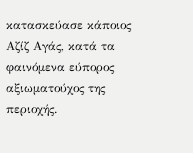κατασκεύασε κάποιος Αζίζ Αγάς, κατά τα φαινόμενα εύπορος αξιωματούχος της περιοχής.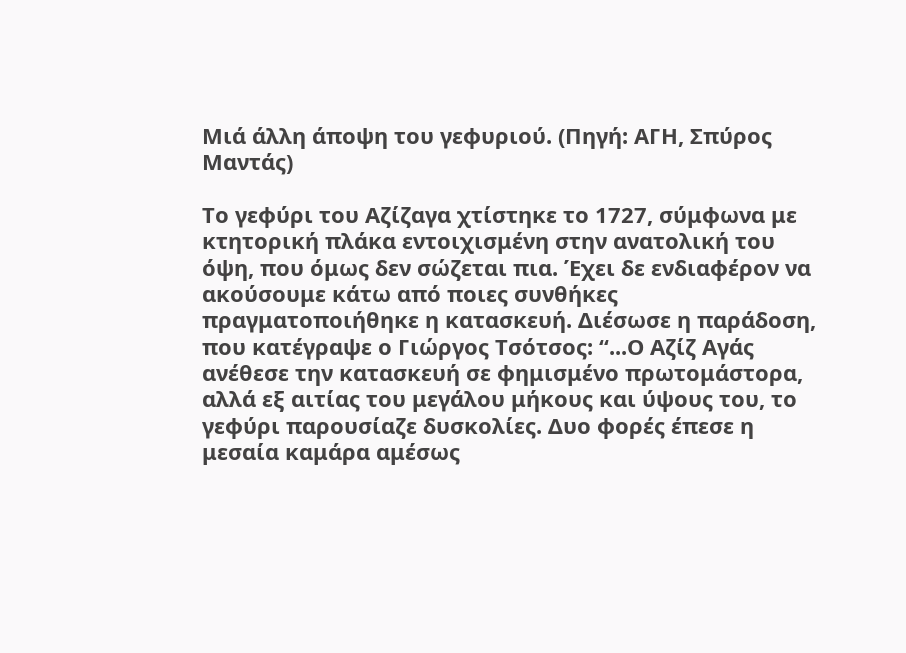Μιά άλλη άποψη του γεφυριού. (Πηγή: ΑΓΗ, Σπύρος Μαντάς)

Το γεφύρι του Αζίζαγα χτίστηκε το 1727, σύμφωνα με κτητορική πλάκα εντοιχισμένη στην ανατολική του όψη, που όμως δεν σώζεται πια. Έχει δε ενδιαφέρον να ακούσουμε κάτω από ποιες συνθήκες πραγματοποιήθηκε η κατασκευή. Διέσωσε η παράδοση, που κατέγραψε ο Γιώργος Τσότσος: “...Ο Αζίζ Αγάς ανέθεσε την κατασκευή σε φημισμένο πρωτομάστορα, αλλά εξ αιτίας του μεγάλου μήκους και ύψους του, το γεφύρι παρουσίαζε δυσκολίες. Δυο φορές έπεσε η μεσαία καμάρα αμέσως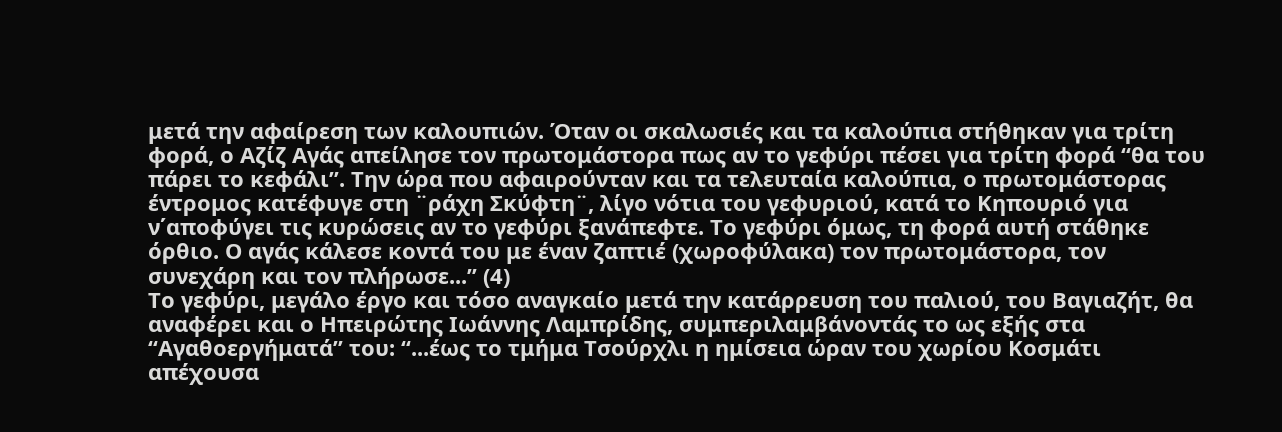μετά την αφαίρεση των καλουπιών. Όταν οι σκαλωσιές και τα καλούπια στήθηκαν για τρίτη φορά, ο Αζίζ Αγάς απείλησε τον πρωτομάστορα πως αν το γεφύρι πέσει για τρίτη φορά “θα του πάρει το κεφάλι”. Την ώρα που αφαιρούνταν και τα τελευταία καλούπια, ο πρωτομάστορας έντρομος κατέφυγε στη ¨ράχη Σκύφτη¨, λίγο νότια του γεφυριού, κατά το Κηπουριό για ν΄αποφύγει τις κυρώσεις αν το γεφύρι ξανάπεφτε. Το γεφύρι όμως, τη φορά αυτή στάθηκε όρθιο. Ο αγάς κάλεσε κοντά του με έναν ζαπτιέ (χωροφύλακα) τον πρωτομάστορα, τον συνεχάρη και τον πλήρωσε...” (4)
Το γεφύρι, μεγάλο έργο και τόσο αναγκαίο μετά την κατάρρευση του παλιού, του Βαγιαζήτ, θα αναφέρει και ο Ηπειρώτης Ιωάννης Λαμπρίδης, συμπεριλαμβάνοντάς το ως εξής στα “Αγαθοεργήματά” του: “...έως το τμήμα Τσούρχλι η ημίσεια ώραν του χωρίου Κοσμάτι απέχουσα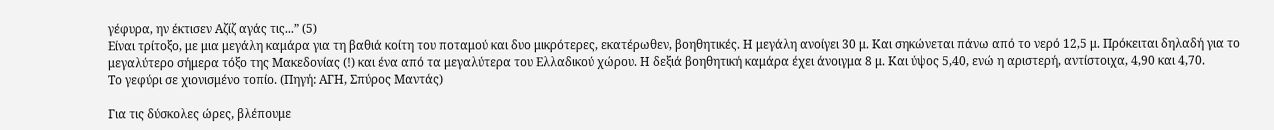γέφυρα, ην έκτισεν Αζίζ αγάς τις...” (5)
Είναι τρίτοξο, με μια μεγάλη καμάρα για τη βαθιά κοίτη του ποταμού και δυο μικρότερες, εκατέρωθεν, βοηθητικές. Η μεγάλη ανοίγει 30 μ. Και σηκώνεται πάνω από το νερό 12,5 μ. Πρόκειται δηλαδή για το μεγαλύτερο σήμερα τόξο της Μακεδονίας (!) και ένα από τα μεγαλύτερα του Ελλαδικού χώρου. Η δεξιά βοηθητική καμάρα έχει άνοιγμα 8 μ. Και ύψος 5,40, ενώ η αριστερή, αντίστοιχα, 4,90 και 4,70.
Το γεφύρι σε χιονισμένο τοπίο. (Πηγή: ΑΓΗ, Σπύρος Μαντάς)

Για τις δύσκολες ώρες, βλέπουμε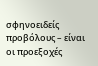σφηνοειδείς προβόλους – είναι οι προεξοχές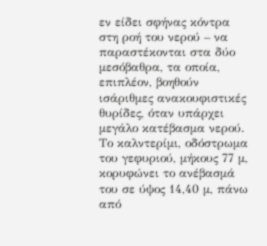εν είδει σφήνας κόντρα στη ροή του νερού – να παραστέκονται στα δύο μεσόβαθρα, τα οποία, επιπλέον, βοηθούν ισάριθμες ανακουφιστικές θυρίδες, όταν υπάρχει μεγάλο κατέβασμα νερού.
Το καλντερίμι, οδόστρωμα του γεφυριού, μήκους 77 μ, κορυφώνει το ανέβασμά του σε ύψος 14,40 μ, πάνω από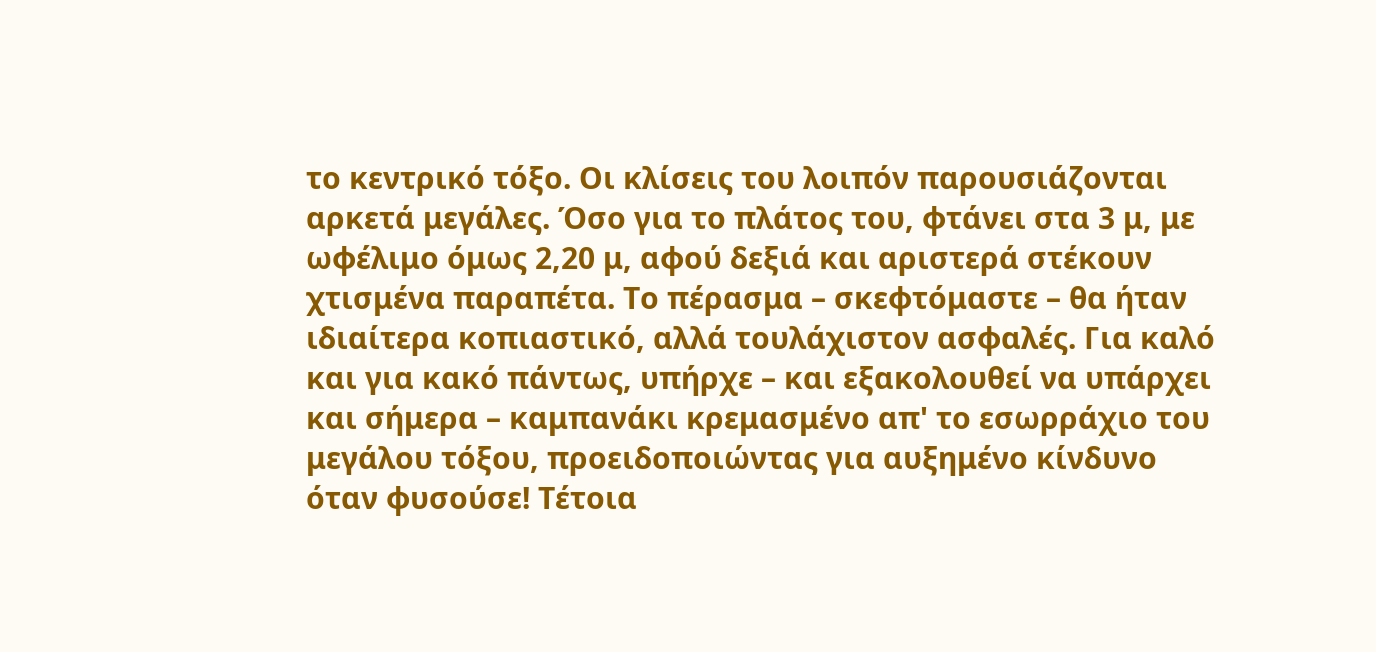το κεντρικό τόξο. Οι κλίσεις του λοιπόν παρουσιάζονται αρκετά μεγάλες. Όσο για το πλάτος του, φτάνει στα 3 μ, με ωφέλιμο όμως 2,20 μ, αφού δεξιά και αριστερά στέκουν χτισμένα παραπέτα. Το πέρασμα – σκεφτόμαστε – θα ήταν ιδιαίτερα κοπιαστικό, αλλά τουλάχιστον ασφαλές. Για καλό και για κακό πάντως, υπήρχε – και εξακολουθεί να υπάρχει και σήμερα – καμπανάκι κρεμασμένο απ' το εσωρράχιο του μεγάλου τόξου, προειδοποιώντας για αυξημένο κίνδυνο όταν φυσούσε! Τέτοια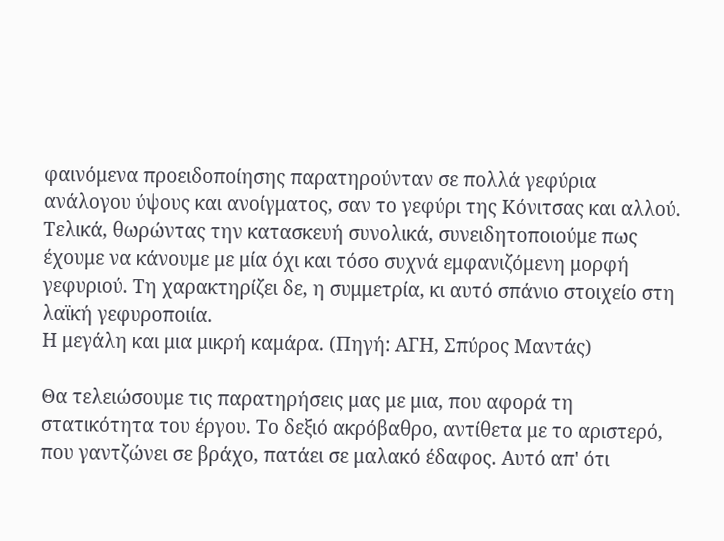φαινόμενα προειδοποίησης παρατηρούνταν σε πολλά γεφύρια ανάλογου ύψους και ανοίγματος, σαν το γεφύρι της Κόνιτσας και αλλού.
Τελικά, θωρώντας την κατασκευή συνολικά, συνειδητοποιούμε πως έχουμε να κάνουμε με μία όχι και τόσο συχνά εμφανιζόμενη μορφή γεφυριού. Τη χαρακτηρίζει δε, η συμμετρία, κι αυτό σπάνιο στοιχείο στη λαϊκή γεφυροποιία.
Η μεγάλη και μια μικρή καμάρα. (Πηγή: ΑΓΗ, Σπύρος Μαντάς)

Θα τελειώσουμε τις παρατηρήσεις μας με μια, που αφορά τη στατικότητα του έργου. Το δεξιό ακρόβαθρο, αντίθετα με το αριστερό, που γαντζώνει σε βράχο, πατάει σε μαλακό έδαφος. Αυτό απ' ότι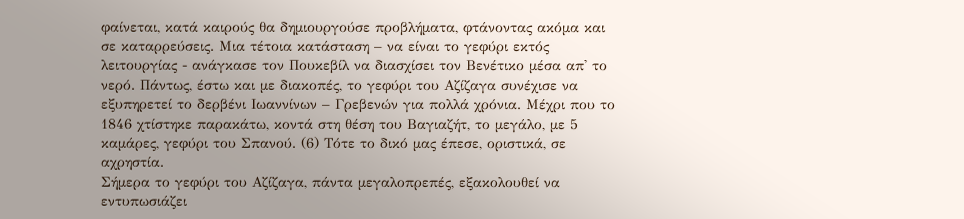φαίνεται, κατά καιρούς θα δημιουργούσε προβλήματα, φτάνοντας ακόμα και σε καταρρεύσεις. Μια τέτοια κατάσταση – να είναι το γεφύρι εκτός λειτουργίας - ανάγκασε τον Πουκεβίλ να διασχίσει τον Βενέτικο μέσα απ' το νερό. Πάντως, έστω και με διακοπές, το γεφύρι του Αζίζαγα συνέχισε να εξυπηρετεί το δερβένι Ιωαννίνων – Γρεβενών για πολλά χρόνια. Μέχρι που το 1846 χτίστηκε παρακάτω, κοντά στη θέση του Βαγιαζήτ, το μεγάλο, με 5 καμάρες, γεφύρι του Σπανού. (6) Τότε το δικό μας έπεσε, οριστικά, σε αχρηστία.
Σήμερα το γεφύρι του Αζίζαγα, πάντα μεγαλοπρεπές, εξακολουθεί να εντυπωσιάζει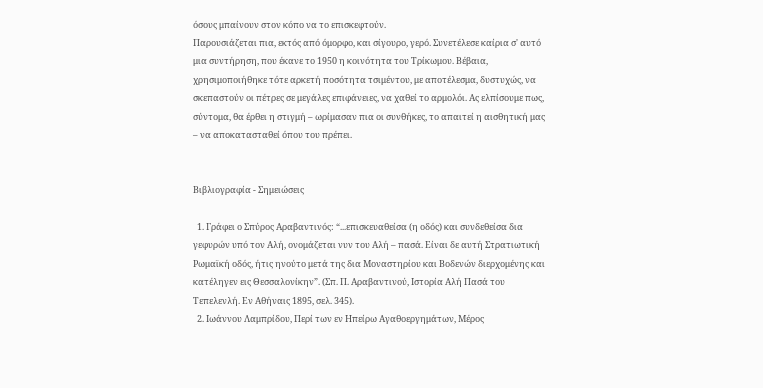όσους μπαίνουν στον κόπο να το επισκεφτούν.
Παρουσιάζεται πια, εκτός από όμορφο, και σίγουρο, γερό. Συνετέλεσε καίρια σ' αυτό μια συντήρηση, που έκανε το 1950 η κοινότητα του Τρίκωμου. Βέβαια, χρησιμοποιήθηκε τότε αρκετή ποσότητα τσιμέντου, με αποτέλεσμα, δυστυχώς, να σκεπαστούν οι πέτρες σε μεγάλες επιφάνειες, να χαθεί το αρμολόι. Ας ελπίσουμε πως, σύντομα, θα έρθει η στιγμή – ωρίμασαν πια οι συνθήκες, το απαιτεί η αισθητική μας – να αποκατασταθεί όπου του πρέπει.


Βιβλιογραφία - Σημειώσεις

  1. Γράφει ο Σπύρος Αραβαντινός: “...επισκευαθείσα (η οδός) και συνδεθείσα δια γεφυρών υπό τον Αλή, ονομάζεται νυν του Αλή – πασά. Είναι δε αυτή Στρατιωτική Ρωμαϊκή οδός, ήτις ηνούτο μετά της δια Μοναστηρίου και Βοδενών διερχομένης και κατέληγεν εις Θεσσαλονίκην”. (Σπ. Π. Αραβαντινού, Ιστορία Αλή Πασά του Τεπελενλή. Εν Αθήναις 1895, σελ. 345).
  2. Ιωάννου Λαμπρίδου, Περί των εν Ηπείρω Αγαθοεργημάτων, Μέρος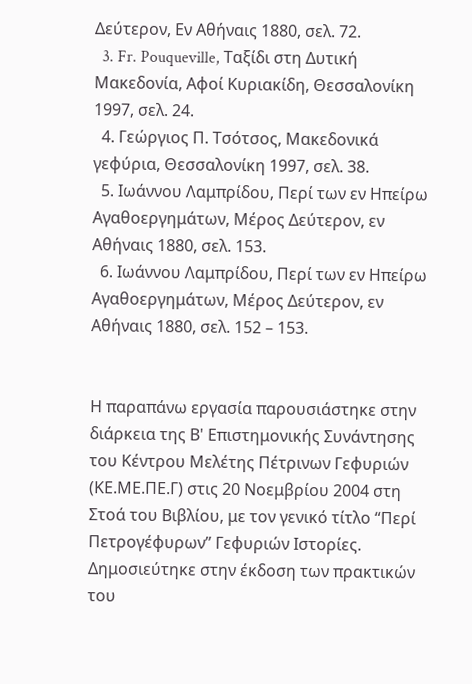Δεύτερον, Εν Αθήναις 1880, σελ. 72.
  3. Fr. Pouqueville, Ταξίδι στη Δυτική Μακεδονία, Αφοί Κυριακίδη, Θεσσαλονίκη 1997, σελ. 24.
  4. Γεώργιος Π. Τσότσος, Μακεδονικά γεφύρια, Θεσσαλονίκη 1997, σελ. 38.
  5. Ιωάννου Λαμπρίδου, Περί των εν Ηπείρω Αγαθοεργημάτων, Μέρος Δεύτερον, εν Αθήναις 1880, σελ. 153.
  6. Ιωάννου Λαμπρίδου, Περί των εν Ηπείρω Αγαθοεργημάτων, Μέρος Δεύτερον, εν Αθήναις 1880, σελ. 152 – 153.


Η παραπάνω εργασία παρουσιάστηκε στην διάρκεια της Β' Επιστημονικής Συνάντησης του Κέντρου Μελέτης Πέτρινων Γεφυριών (ΚΕ.ΜΕ.ΠΕ.Γ) στις 20 Νοεμβρίου 2004 στη Στοά του Βιβλίου, με τον γενικό τίτλο “Περί Πετρογέφυρων” Γεφυριών Ιστορίες. Δημοσιεύτηκε στην έκδοση των πρακτικών του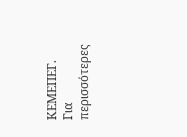ΚΕΜΕΠΕΓ.
Για περισσότερες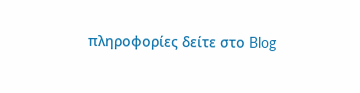πληροφορίες δείτε στο Blog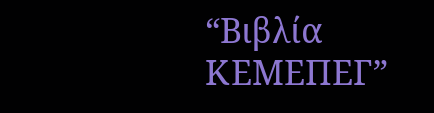“Βιβλία ΚΕΜΕΠΕΓ”